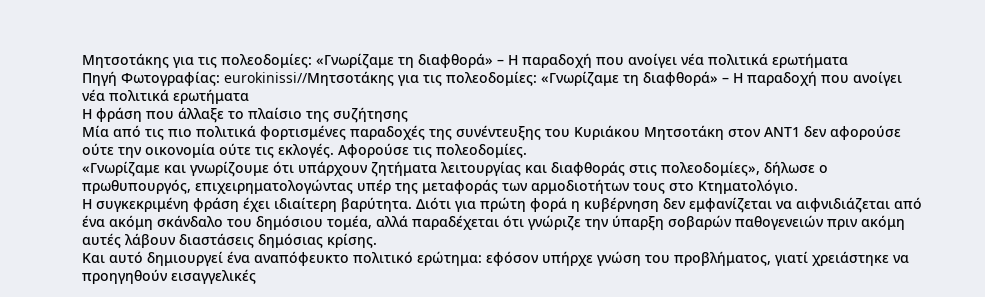Μητσοτάκης για τις πολεοδομίες: «Γνωρίζαμε τη διαφθορά» – Η παραδοχή που ανοίγει νέα πολιτικά ερωτήματα
Πηγή Φωτογραφίας: eurokinissi//Μητσοτάκης για τις πολεοδομίες: «Γνωρίζαμε τη διαφθορά» – Η παραδοχή που ανοίγει νέα πολιτικά ερωτήματα
Η φράση που άλλαξε το πλαίσιο της συζήτησης
Μία από τις πιο πολιτικά φορτισμένες παραδοχές της συνέντευξης του Κυριάκου Μητσοτάκη στον ΑΝΤ1 δεν αφορούσε ούτε την οικονομία ούτε τις εκλογές. Αφορούσε τις πολεοδομίες.
«Γνωρίζαμε και γνωρίζουμε ότι υπάρχουν ζητήματα λειτουργίας και διαφθοράς στις πολεοδομίες», δήλωσε ο πρωθυπουργός, επιχειρηματολογώντας υπέρ της μεταφοράς των αρμοδιοτήτων τους στο Κτηματολόγιο.
Η συγκεκριμένη φράση έχει ιδιαίτερη βαρύτητα. Διότι για πρώτη φορά η κυβέρνηση δεν εμφανίζεται να αιφνιδιάζεται από ένα ακόμη σκάνδαλο του δημόσιου τομέα, αλλά παραδέχεται ότι γνώριζε την ύπαρξη σοβαρών παθογενειών πριν ακόμη αυτές λάβουν διαστάσεις δημόσιας κρίσης.
Και αυτό δημιουργεί ένα αναπόφευκτο πολιτικό ερώτημα: εφόσον υπήρχε γνώση του προβλήματος, γιατί χρειάστηκε να προηγηθούν εισαγγελικές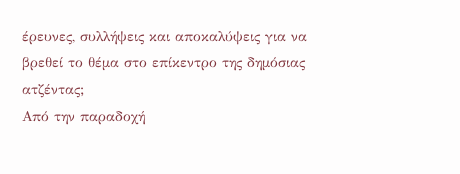έρευνες, συλλήψεις και αποκαλύψεις για να βρεθεί το θέμα στο επίκεντρο της δημόσιας ατζέντας;
Από την παραδοχή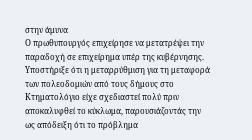στην άμυνα
Ο πρωθυπουργός επιχείρησε να μετατρέψει την παραδοχή σε επιχείρημα υπέρ της κυβέρνησης.
Υποστήριξε ότι η μεταρρύθμιση για τη μεταφορά των πολεοδομιών από τους δήμους στο Κτηματολόγιο είχε σχεδιαστεί πολύ πριν αποκαλυφθεί το κύκλωμα, παρουσιάζοντάς την ως απόδειξη ότι το πρόβλημα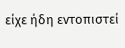είχε ήδη εντοπιστεί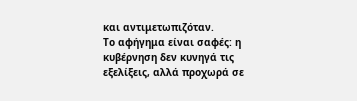και αντιμετωπιζόταν.
Το αφήγημα είναι σαφές: η κυβέρνηση δεν κυνηγά τις εξελίξεις, αλλά προχωρά σε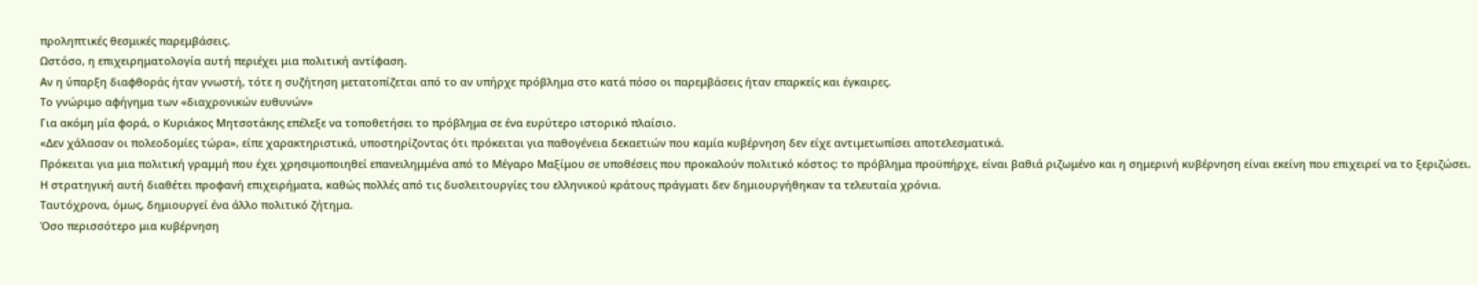προληπτικές θεσμικές παρεμβάσεις.
Ωστόσο, η επιχειρηματολογία αυτή περιέχει μια πολιτική αντίφαση.
Αν η ύπαρξη διαφθοράς ήταν γνωστή, τότε η συζήτηση μετατοπίζεται από το αν υπήρχε πρόβλημα στο κατά πόσο οι παρεμβάσεις ήταν επαρκείς και έγκαιρες.
Το γνώριμο αφήγημα των «διαχρονικών ευθυνών»
Για ακόμη μία φορά, ο Κυριάκος Μητσοτάκης επέλεξε να τοποθετήσει το πρόβλημα σε ένα ευρύτερο ιστορικό πλαίσιο.
«Δεν χάλασαν οι πολεοδομίες τώρα», είπε χαρακτηριστικά, υποστηρίζοντας ότι πρόκειται για παθογένεια δεκαετιών που καμία κυβέρνηση δεν είχε αντιμετωπίσει αποτελεσματικά.
Πρόκειται για μια πολιτική γραμμή που έχει χρησιμοποιηθεί επανειλημμένα από το Μέγαρο Μαξίμου σε υποθέσεις που προκαλούν πολιτικό κόστος: το πρόβλημα προϋπήρχε, είναι βαθιά ριζωμένο και η σημερινή κυβέρνηση είναι εκείνη που επιχειρεί να το ξεριζώσει.
Η στρατηγική αυτή διαθέτει προφανή επιχειρήματα, καθώς πολλές από τις δυσλειτουργίες του ελληνικού κράτους πράγματι δεν δημιουργήθηκαν τα τελευταία χρόνια.
Ταυτόχρονα, όμως, δημιουργεί ένα άλλο πολιτικό ζήτημα.
Όσο περισσότερο μια κυβέρνηση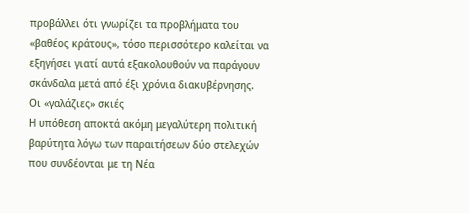προβάλλει ότι γνωρίζει τα προβλήματα του «βαθέος κράτους», τόσο περισσότερο καλείται να εξηγήσει γιατί αυτά εξακολουθούν να παράγουν σκάνδαλα μετά από έξι χρόνια διακυβέρνησης.
Οι «γαλάζιες» σκιές
Η υπόθεση αποκτά ακόμη μεγαλύτερη πολιτική βαρύτητα λόγω των παραιτήσεων δύο στελεχών που συνδέονται με τη Νέα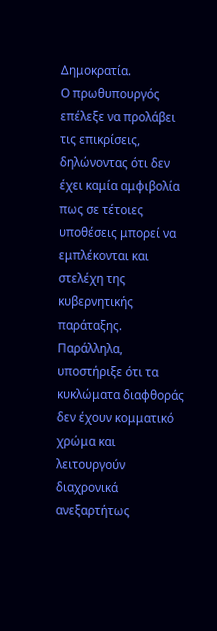Δημοκρατία.
Ο πρωθυπουργός επέλεξε να προλάβει τις επικρίσεις, δηλώνοντας ότι δεν έχει καμία αμφιβολία πως σε τέτοιες υποθέσεις μπορεί να εμπλέκονται και στελέχη της κυβερνητικής παράταξης.
Παράλληλα, υποστήριξε ότι τα κυκλώματα διαφθοράς δεν έχουν κομματικό χρώμα και λειτουργούν διαχρονικά ανεξαρτήτως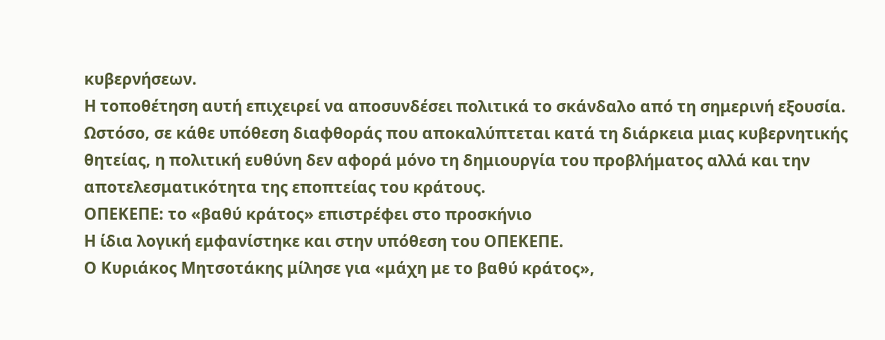κυβερνήσεων.
Η τοποθέτηση αυτή επιχειρεί να αποσυνδέσει πολιτικά το σκάνδαλο από τη σημερινή εξουσία.
Ωστόσο, σε κάθε υπόθεση διαφθοράς που αποκαλύπτεται κατά τη διάρκεια μιας κυβερνητικής θητείας, η πολιτική ευθύνη δεν αφορά μόνο τη δημιουργία του προβλήματος αλλά και την αποτελεσματικότητα της εποπτείας του κράτους.
ΟΠΕΚΕΠΕ: το «βαθύ κράτος» επιστρέφει στο προσκήνιο
Η ίδια λογική εμφανίστηκε και στην υπόθεση του ΟΠΕΚΕΠΕ.
Ο Κυριάκος Μητσοτάκης μίλησε για «μάχη με το βαθύ κράτος»,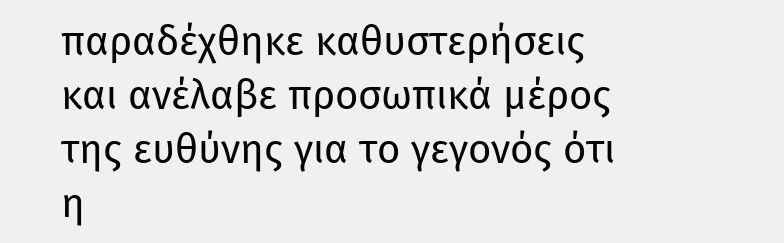παραδέχθηκε καθυστερήσεις και ανέλαβε προσωπικά μέρος της ευθύνης για το γεγονός ότι η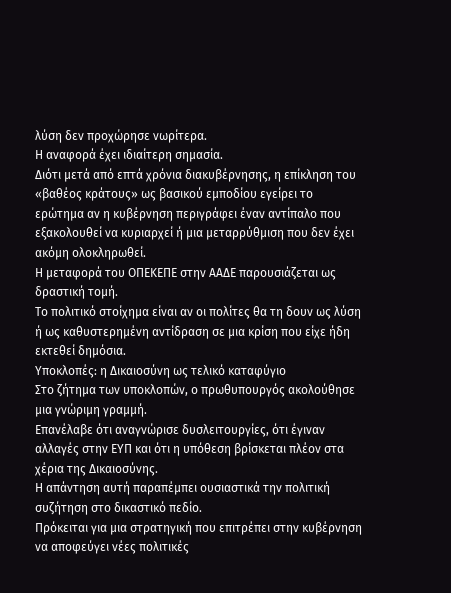λύση δεν προχώρησε νωρίτερα.
Η αναφορά έχει ιδιαίτερη σημασία.
Διότι μετά από επτά χρόνια διακυβέρνησης, η επίκληση του «βαθέος κράτους» ως βασικού εμποδίου εγείρει το ερώτημα αν η κυβέρνηση περιγράφει έναν αντίπαλο που εξακολουθεί να κυριαρχεί ή μια μεταρρύθμιση που δεν έχει ακόμη ολοκληρωθεί.
Η μεταφορά του ΟΠΕΚΕΠΕ στην ΑΑΔΕ παρουσιάζεται ως δραστική τομή.
Το πολιτικό στοίχημα είναι αν οι πολίτες θα τη δουν ως λύση ή ως καθυστερημένη αντίδραση σε μια κρίση που είχε ήδη εκτεθεί δημόσια.
Υποκλοπές: η Δικαιοσύνη ως τελικό καταφύγιο
Στο ζήτημα των υποκλοπών, ο πρωθυπουργός ακολούθησε μια γνώριμη γραμμή.
Επανέλαβε ότι αναγνώρισε δυσλειτουργίες, ότι έγιναν αλλαγές στην ΕΥΠ και ότι η υπόθεση βρίσκεται πλέον στα χέρια της Δικαιοσύνης.
Η απάντηση αυτή παραπέμπει ουσιαστικά την πολιτική συζήτηση στο δικαστικό πεδίο.
Πρόκειται για μια στρατηγική που επιτρέπει στην κυβέρνηση να αποφεύγει νέες πολιτικές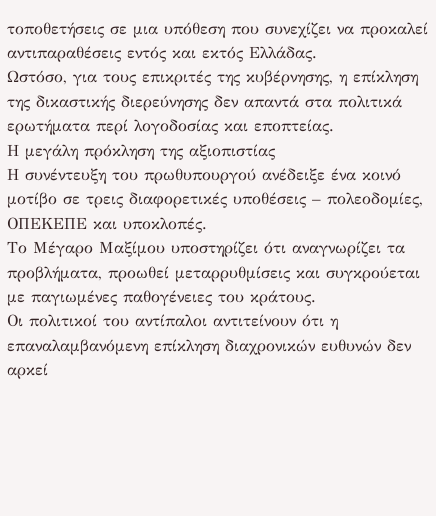τοποθετήσεις σε μια υπόθεση που συνεχίζει να προκαλεί αντιπαραθέσεις εντός και εκτός Ελλάδας.
Ωστόσο, για τους επικριτές της κυβέρνησης, η επίκληση της δικαστικής διερεύνησης δεν απαντά στα πολιτικά ερωτήματα περί λογοδοσίας και εποπτείας.
Η μεγάλη πρόκληση της αξιοπιστίας
Η συνέντευξη του πρωθυπουργού ανέδειξε ένα κοινό μοτίβο σε τρεις διαφορετικές υποθέσεις – πολεοδομίες, ΟΠΕΚΕΠΕ και υποκλοπές.
Το Μέγαρο Μαξίμου υποστηρίζει ότι αναγνωρίζει τα προβλήματα, προωθεί μεταρρυθμίσεις και συγκρούεται με παγιωμένες παθογένειες του κράτους.
Οι πολιτικοί του αντίπαλοι αντιτείνουν ότι η επαναλαμβανόμενη επίκληση διαχρονικών ευθυνών δεν αρκεί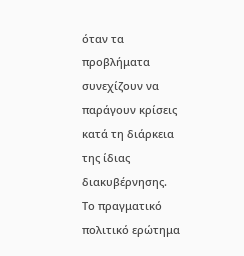όταν τα προβλήματα συνεχίζουν να παράγουν κρίσεις κατά τη διάρκεια της ίδιας διακυβέρνησης.
Το πραγματικό πολιτικό ερώτημα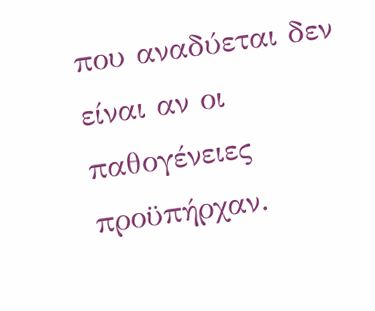που αναδύεται δεν είναι αν οι παθογένειες προϋπήρχαν.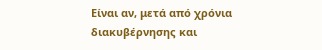Είναι αν, μετά από χρόνια διακυβέρνησης και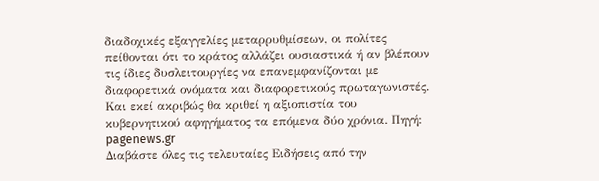διαδοχικές εξαγγελίες μεταρρυθμίσεων, οι πολίτες πείθονται ότι το κράτος αλλάζει ουσιαστικά ή αν βλέπουν τις ίδιες δυσλειτουργίες να επανεμφανίζονται με διαφορετικά ονόματα και διαφορετικούς πρωταγωνιστές.
Και εκεί ακριβώς θα κριθεί η αξιοπιστία του κυβερνητικού αφηγήματος τα επόμενα δύο χρόνια. Πηγή: pagenews.gr
Διαβάστε όλες τις τελευταίες Ειδήσεις από την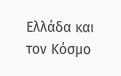Ελλάδα και τον Κόσμο